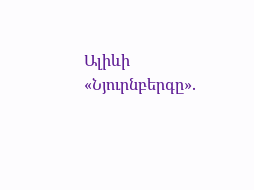Ալիևի «Նյուրնբերգը».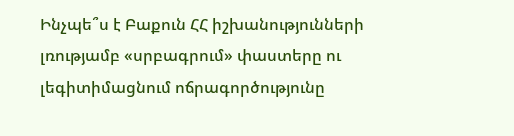Ինչպե՞ս է Բաքուն ՀՀ իշխանությունների լռությամբ «սրբագրում» փաստերը ու լեգիտիմացնում ոճրագործությունը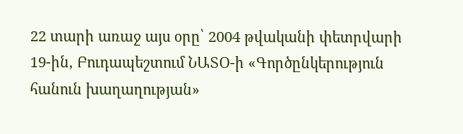22 տարի առաջ այս օրը՝ 2004 թվականի փետրվարի 19-ին, Բուդապեշտում ՆԱՏՕ-ի «Գործընկերություն հանուն խաղաղության»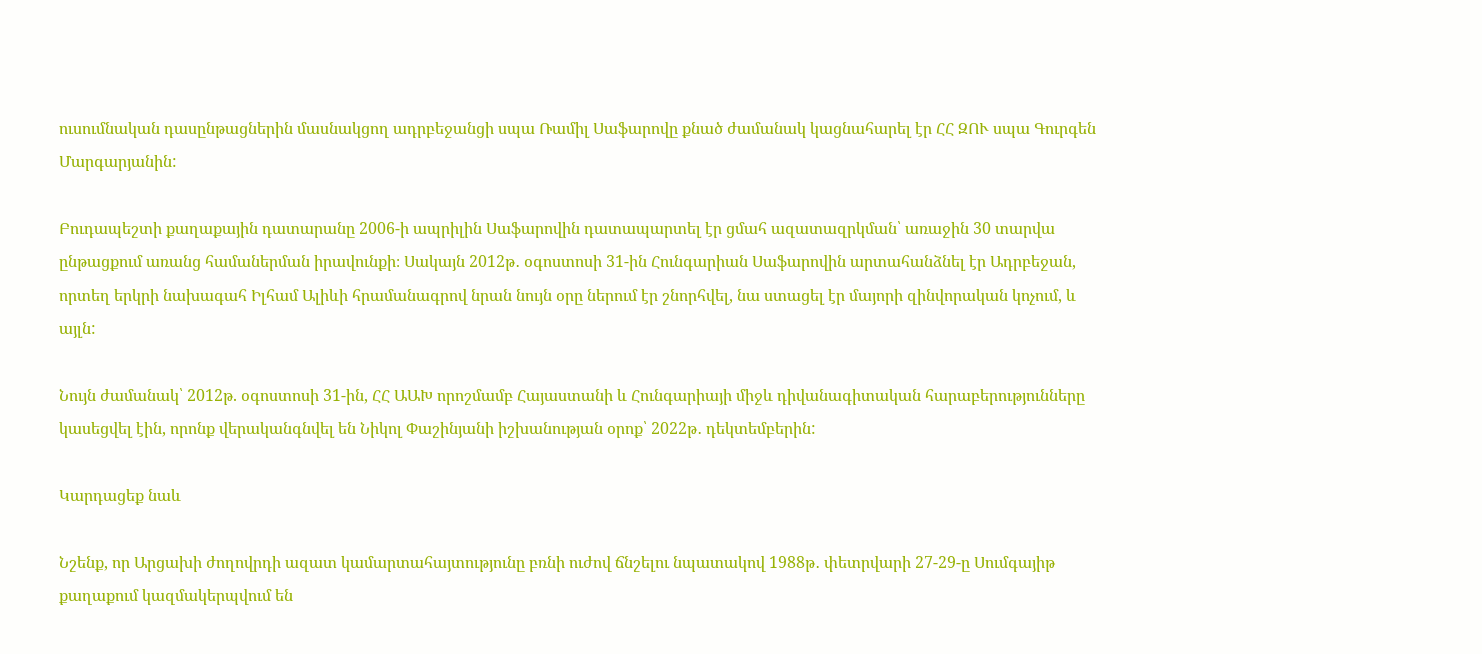ուսումնական դասընթացներին մասնակցող ադրբեջանցի սպա Ռամիլ Սաֆարովը քնած ժամանակ կացնահարել էր ՀՀ ԶՈՒ սպա Գուրգեն Մարգարյանին:

Բուդապեշտի քաղաքային դատարանը 2006-ի ապրիլին Սաֆարովին դատապարտել էր ցմահ ազատազրկման՝ առաջին 30 տարվա ընթացքում առանց համաներման իրավունքի։ Սակայն 2012թ․ օգոստոսի 31-ին Հունգարիան Սաֆարովին արտահանձնել էր Ադրբեջան, որտեղ երկրի նախագահ Իլհամ Ալիևի հրամանագրով նրան նույն օրը ներում էր շնորհվել, նա ստացել էր մայորի զինվորական կոչում, և այլն:

Նույն ժամանակ՝ 2012թ. օգոստոսի 31-ին, ՀՀ ԱԱԽ որոշմամբ Հայաստանի և Հունգարիայի միջև դիվանագիտական հարաբերությունները կասեցվել էին, որոնք վերականգնվել են Նիկոլ Փաշինյանի իշխանության օրոք՝ 2022թ․ դեկտեմբերին:

Կարդացեք նաև

Նշենք, որ Արցախի ժողովրդի ազատ կամարտահայտությունը բռնի ուժով ճնշելու նպատակով 1988թ․ փետրվարի 27-29-ը Սումգայիթ քաղաքում կազմակերպվում են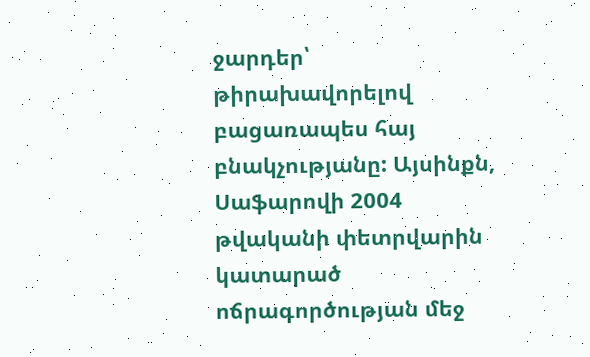ջարդեր՝ թիրախավորելով բացառապես հայ բնակչությանը: Այսինքն, Սաֆարովի 2004 թվականի փետրվարին կատարած ոճրագործության մեջ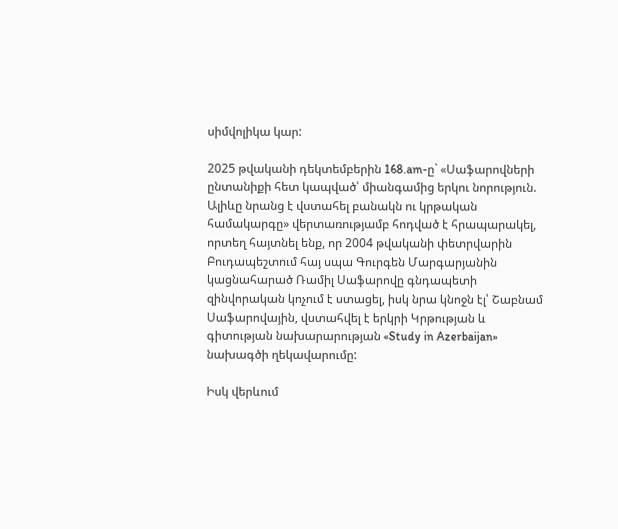սիմվոլիկա կար:

2025 թվականի դեկտեմբերին 168.am-ը` «Սաֆարովների ընտանիքի հետ կապված՝ միանգամից երկու նորություն. Ալիևը նրանց է վստահել բանակն ու կրթական համակարգը» վերտառությամբ հոդված է հրապարակել, որտեղ հայտնել ենք, որ 2004 թվականի փետրվարին Բուդապեշտում հայ սպա Գուրգեն Մարգարյանին կացնահարած Ռամիլ Սաֆարովը գնդապետի զինվորական կոչում է ստացել, իսկ նրա կնոջն էլ՝ Շաբնամ Սաֆարովային, վստահվել է երկրի Կրթության և գիտության նախարարության «Study in Azerbaijan» նախագծի ղեկավարումը:

Իսկ վերևում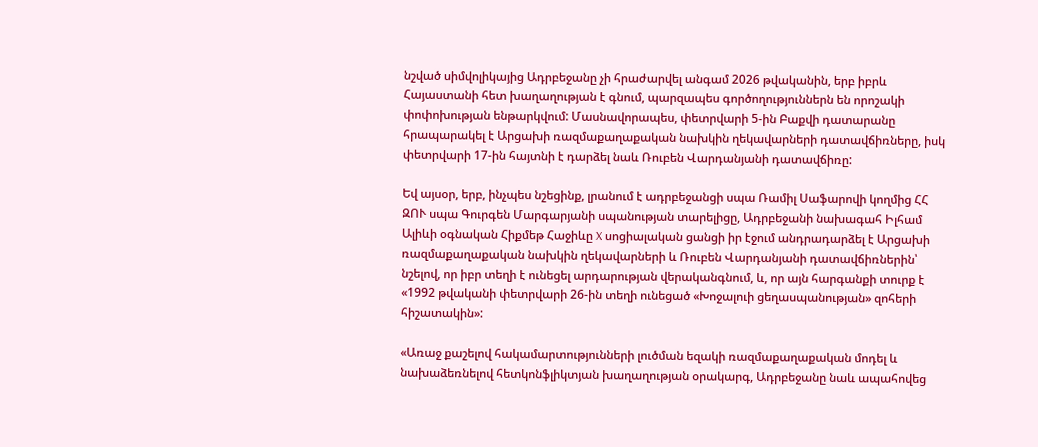նշված սիմվոլիկայից Ադրբեջանը չի հրաժարվել անգամ 2026 թվականին, երբ իբրև   Հայաստանի հետ խաղաղության է գնում, պարզապես գործողություններն են որոշակի փոփոխության ենթարկվում: Մասնավորապես, փետրվարի 5-ին Բաքվի դատարանը հրապարակել է Արցախի ռազմաքաղաքական նախկին ղեկավարների դատավճիռները, իսկ փետրվարի 17-ին հայտնի է դարձել նաև Ռուբեն Վարդանյանի դատավճիռը:

Եվ այսօր, երբ, ինչպես նշեցինք, լրանում է ադրբեջանցի սպա Ռամիլ Սաֆարովի կողմից ՀՀ ԶՈՒ սպա Գուրգեն Մարգարյանի սպանության տարելիցը, Ադրբեջանի նախագահ Իլհամ Ալիևի օգնական Հիքմեթ Հաջիևը X սոցիալական ցանցի իր էջում անդրադարձել է Արցախի ռազմաքաղաքական նախկին ղեկավարների և Ռուբեն Վարդանյանի դատավճիռներին՝ նշելով, որ իբր տեղի է ունեցել արդարության վերականգնում, և, որ այն հարգանքի տուրք է «1992 թվականի փետրվարի 26-ին տեղի ունեցած «Խոջալուի ցեղասպանության» զոհերի հիշատակին»:

«Առաջ քաշելով հակամարտությունների լուծման եզակի ռազմաքաղաքական մոդել և նախաձեռնելով հետկոնֆլիկտյան խաղաղության օրակարգ, Ադրբեջանը նաև ապահովեց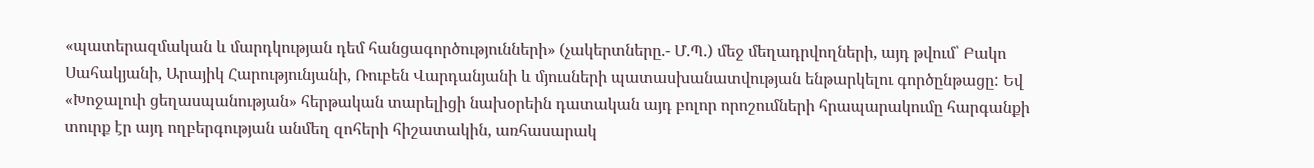«պատերազմական և մարդկության դեմ հանցագործությունների» (չակերտները.- Մ.Պ.) մեջ մեղադրվողների, այդ թվում՝ Բակո Սահակյանի, Արայիկ Հարությունյանի, Ռուբեն Վարդանյանի և մյուսների պատասխանատվության ենթարկելու գործընթացը: Եվ «Խոջալուի ցեղասպանության» հերթական տարելիցի նախօրեին դատական այդ բոլոր որոշումների հրապարակումը հարգանքի տուրք էր այդ ողբերգության անմեղ զոհերի հիշատակին, առհասարակ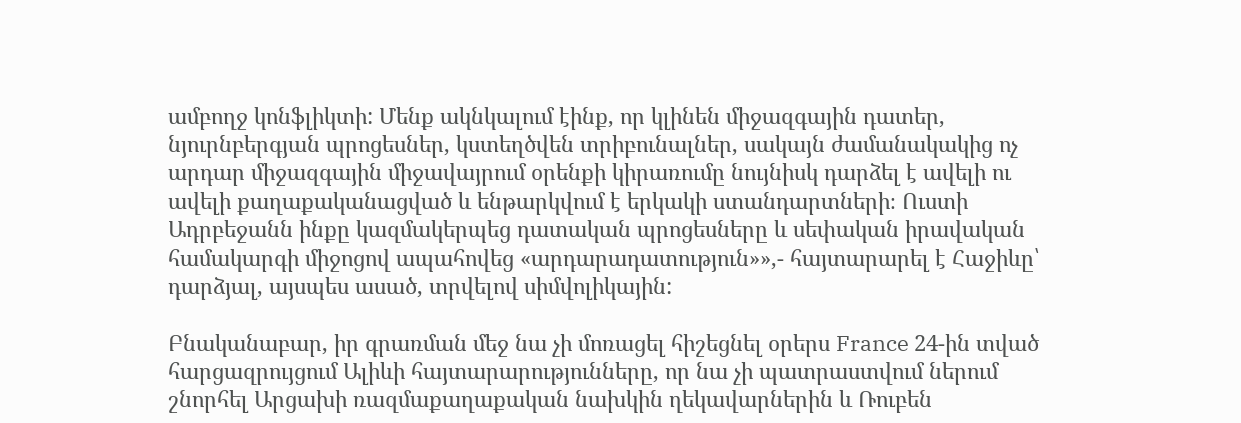ամբողջ կոնֆլիկտի: Մենք ակնկալում էինք, որ կլինեն միջազգային դատեր, նյուրնբերգյան պրոցեսներ, կստեղծվեն տրիբունալներ, սակայն ժամանակակից ոչ արդար միջազգային միջավայրում օրենքի կիրառումը նույնիսկ դարձել է ավելի ու ավելի քաղաքականացված և ենթարկվում է երկակի ստանդարտների։ Ուստի Ադրբեջանն ինքը կազմակերպեց դատական պրոցեսները և սեփական իրավական համակարգի միջոցով ապահովեց «արդարադատություն»»,- հայտարարել է Հաջիևը՝ դարձյալ, այսպես ասած, տրվելով սիմվոլիկային:

Բնականաբար, իր գրառման մեջ նա չի մոռացել հիշեցնել օրերս France 24-ին տված հարցազրույցում Ալիևի հայտարարությունները, որ նա չի պատրաստվում ներում շնորհել Արցախի ռազմաքաղաքական նախկին ղեկավարներին և Ռուբեն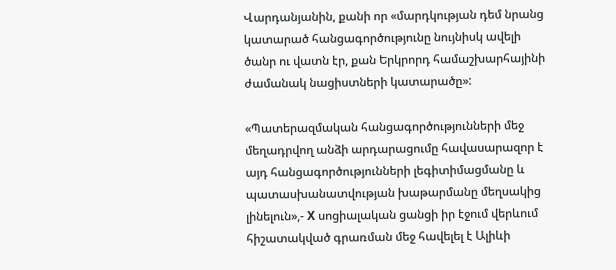Վարդանյանին, քանի որ «մարդկության դեմ նրանց կատարած հանցագործությունը նույնիսկ ավելի ծանր ու վատն էր, քան Երկրորդ համաշխարհայինի ժամանակ նացիստների կատարածը»:

«Պատերազմական հանցագործությունների մեջ մեղադրվող անձի արդարացումը հավասարազոր է այդ հանցագործությունների լեգիտիմացմանը և պատասխանատվության խաթարմանը մեղսակից լինելուն»,- X սոցիալական ցանցի իր էջում վերևում հիշատակված գրառման մեջ հավելել է Ալիևի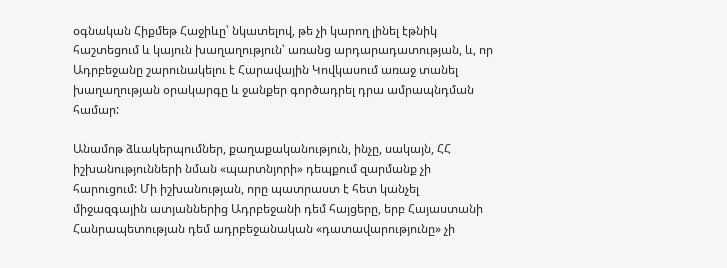օգնական Հիքմեթ Հաջիևը՝ նկատելով, թե չի կարող լինել էթնիկ հաշտեցում և կայուն խաղաղություն՝ առանց արդարադատության, և, որ Ադրբեջանը շարունակելու է Հարավային Կովկասում առաջ տանել խաղաղության օրակարգը և ջանքեր գործադրել դրա ամրապնդման համար:

Անամոթ ձևակերպումներ, քաղաքականություն, ինչը, սակայն, ՀՀ իշխանությունների նման «պարտնյորի» դեպքում զարմանք չի հարուցում: Մի իշխանության, որը պատրաստ է հետ կանչել միջազգային ատյաններից Ադրբեջանի դեմ հայցերը, երբ Հայաստանի Հանրապետության դեմ ադրբեջանական «դատավարությունը» չի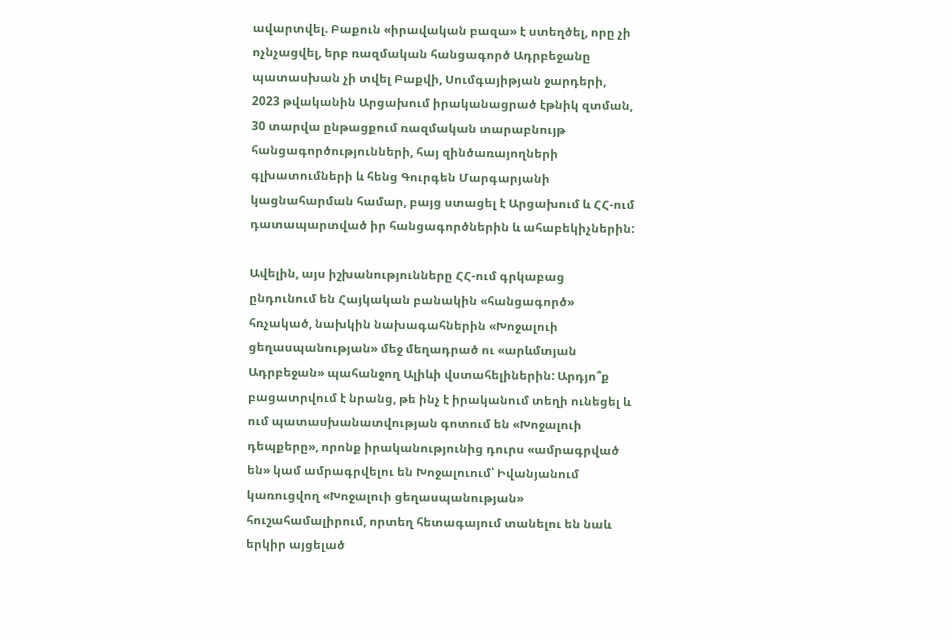ավարտվել. Բաքուն «իրավական բազա» է ստեղծել, որը չի ոչնչացվել, երբ ռազմական հանցագործ Ադրբեջանը պատասխան չի տվել Բաքվի, Սումգայիթյան ջարդերի, 2023 թվականին Արցախում իրականացրած էթնիկ զտման, 30 տարվա ընթացքում ռազմական տարաբնույթ հանցագործությունների, հայ զինծառայողների գլխատումների և հենց Գուրգեն Մարգարյանի կացնահարման համար, բայց ստացել է Արցախում և ՀՀ-ում դատապարտված իր հանցագործներին և ահաբեկիչներին:

Ավելին, այս իշխանությունները ՀՀ-ում գրկաբաց ընդունում են Հայկական բանակին «հանցագործ» հռչակած, նախկին նախագահներին «Խոջալուի ցեղասպանության» մեջ մեղադրած ու «արևմտյան Ադրբեջան» պահանջող Ալիևի վստահելիներին: Արդյո՞ք բացատրվում է նրանց, թե ինչ է իրականում տեղի ունեցել և ում պատասխանատվության գոտում են «Խոջալուի դեպքերը», որոնք իրականությունից դուրս «ամրագրված են» կամ ամրագրվելու են Խոջալուում՝ Իվանյանում կառուցվող «Խոջալուի ցեղասպանության» հուշահամալիրում, որտեղ հետագայում տանելու են նաև երկիր այցելած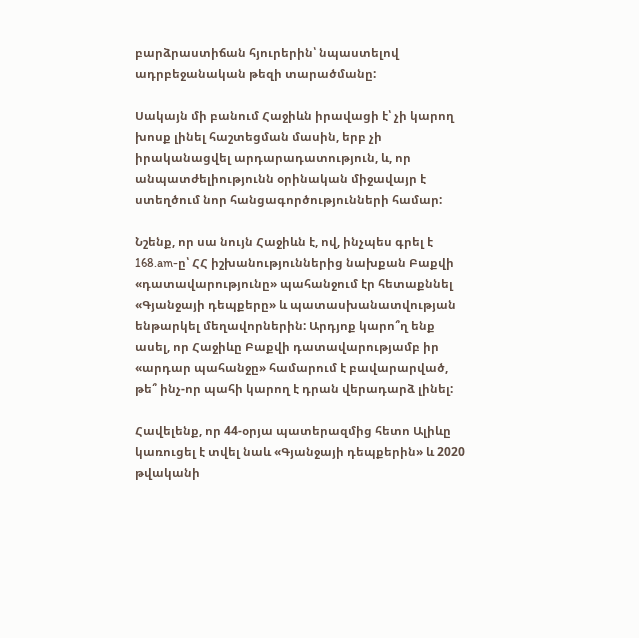բարձրաստիճան հյուրերին՝ նպաստելով ադրբեջանական թեզի տարածմանը:

Սակայն մի բանում Հաջիևն իրավացի է՝ չի կարող խոսք լինել հաշտեցման մասին, երբ չի իրականացվել արդարադատություն, և, որ անպատժելիությունն օրինական միջավայր է ստեղծում նոր հանցագործությունների համար:

Նշենք, որ սա նույն Հաջիևն է, ով, ինչպես գրել է 168.am-ը՝ ՀՀ իշխանություններից նախքան Բաքվի «դատավարությունը» պահանջում էր հետաքննել «Գյանջայի դեպքերը» և պատասխանատվության ենթարկել մեղավորներին: Արդյոք կարո՞ղ ենք ասել, որ Հաջիևը Բաքվի դատավարությամբ իր «արդար պահանջը» համարում է բավարարված, թե՞ ինչ-որ պահի կարող է դրան վերադարձ լինել:

Հավելենք, որ 44-օրյա պատերազմից հետո Ալիևը կառուցել է տվել նաև «Գյանջայի դեպքերին» և 2020 թվականի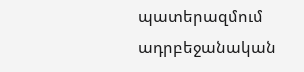պատերազմում ադրբեջանական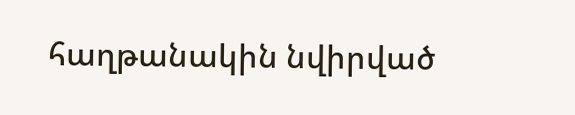հաղթանակին նվիրված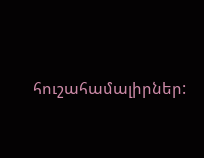հուշահամալիրներ: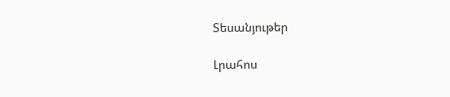Տեսանյութեր

Լրահոս